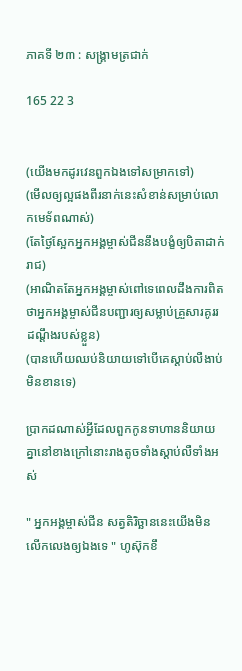ភាគទី ២៣ : សង្រ្គាមត្រជាក់

165 22 3


(យើងមកដូរវេនពួកឯងទៅសម្រាកទៅ)
(មើលឲ្យល្អផងពីរនាក់នេះសំខាន់សម្រាប់លោកមេទ័ពណាស់)
(តែថ្ងៃស្អែកអ្នកអង្គម្ចាស់ជីននឹងបង្ខំឲ្យបិតាដាក់រាជ)
(អាណិតតែអ្នកអង្គម្ចាស់ពៅទេពេលដឹងការពិតថាអ្នកអង្គម្ចាស់ជីនបញ្ជារឲ្យសម្លាប់គ្រួសារគូររដណ្ដឹងរបស់ខ្លួន)
(បានហើយឈប់និយាយទៅបើគេស្ដាប់លឺងាប់មិនខានទេ)

ប្រាកដណាស់អ្វីដែលពួកកូនទាហាននិយាយគ្នានៅខាងក្រៅនោះរាងតូចទាំងស្ដាប់លឺទាំងអស់

" អ្នកអង្គម្ចាស់ជីន សត្វតិរិច្ឆាននេះយើងមិនលើកលេងឲ្យឯងទេ " ហូស៊ុកខឹ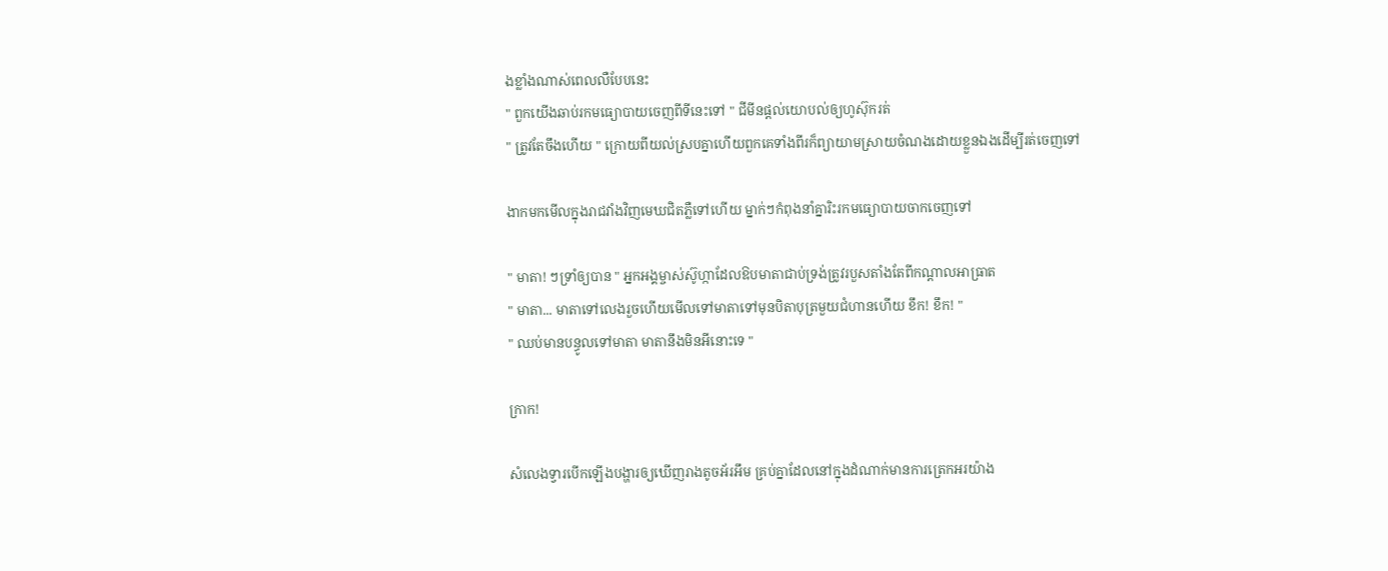ងខ្លាំងណាស់ពេលលឺបែបនេះ
" ពួកយើងឆាប់រកមធ្យោបាយចេញពីទីនេះទៅ " ជីមីនផ្ដល់យោបល់ឲ្យហូស៊ុករត់
" ត្រូវតែចឹងហើយ " ក្រោយពីយល់ស្របគ្នាហើយពួកគេទាំងពីរក៏ព្យាយាមស្រាយចំណងដោយខ្លួនឯងដើម្បីរត់ចេញទៅ

ងាកមកមើលក្នុងរាជវាំងវិញមេឃជិតភ្លឺទៅហើយ ម្នាក់ៗកំពុងនាំគ្នារិះរកមធ្យោបាយចាកចេញទៅ

" មាតា! ៗទ្រាំឲ្យបាន " អ្នកអង្គម្ចាស់ស៊ូហ្កាដែលឱបមាតាជាប់ទ្រង់ត្រូវរបួសតាំងតែពីកណ្ដាលអាធ្រាត
" មាតា... មាតាទៅលេងរួចហើយមើលទៅមាតាទៅមុនបិតាបុត្រមួយជំហានហើយ ខឹក! ខឹក! "
" ឈប់មានបន្ធូលទៅមាតា មាតានឹងមិនអីនោះទេ "

ក្រាក!

សំលេងទ្វារបើកឡើងបង្ហារឲ្យឃើញរាងតូចអ័រអឹម គ្រប់គ្នាដែលនៅក្នុងដំណាក់មានការត្រេកអរយ៉ាង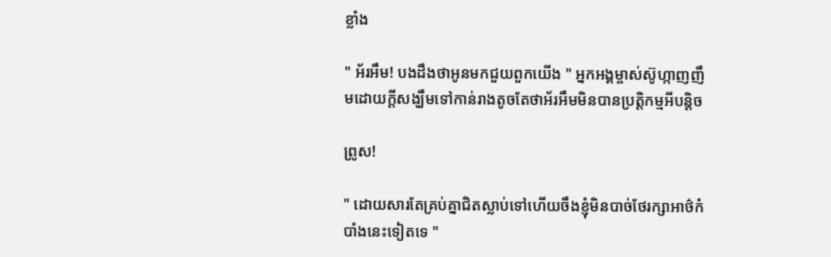ខ្លាំង

" អ័រអឹម! បងដឹងថាអូនមកជួយពួកយើង " អ្នកអង្គម្ចាស់ស៊ូហ្កាញញឹមដោយក្ដីសង្ឃឹមទៅកាន់រាងតូចតែថាអ័រអឹមមិនបានប្រតិ្ដកម្មអីបន្ដិច

ព្រូស!

" ដោយសារតែគ្រប់គ្នាជិតស្លាប់ទៅហើយចឹងខ្ញុំមិនបាច់ថែរក្សាអាថ៌កំបាំងនេះទៀតទេ "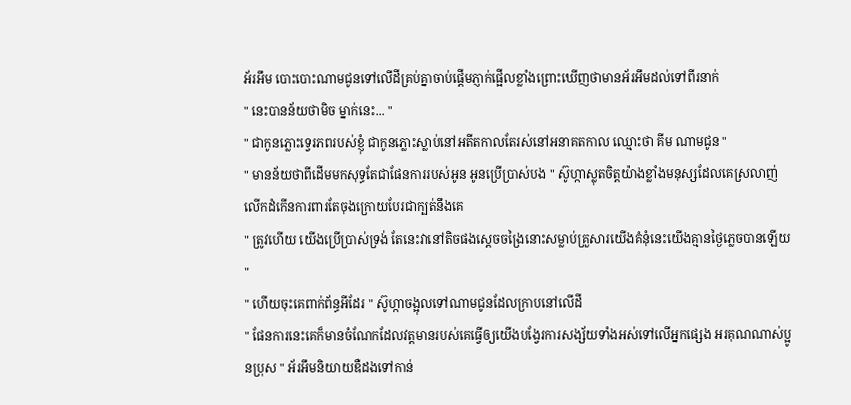អ័រអឹម បោះបោះណាមជូនទៅលើដីគ្រប់គ្នាចាប់ផ្ដើមភ្ញាក់ផ្អើលខ្លាំងព្រោះឃើញថាមានអ័រអឹមដល់ទៅពីរនាក់
" នេះបានន័យថាមិច ម្នាក់នេះ... "
" ជាកូនភ្លោះទ្វេរភពរបស់ខ្ញុំ ជាកូនភ្លោះស្លាប់នៅអតីតកាលតែរស់នៅអនាគតកាល ឈ្មោះថា គីម ណាមជូន "
" មានន័យថាពីដើមមកសុទ្ធតែជាផែនការរបស់អូន អូនប្រើប្រាស់បង " ស៊ូហ្កាស្លុតចិត្តយ៉ាងខ្លាំងមនុស្សដែលគេស្រលាញ់លើកដំកើនការពារតែចុងក្រោយបែរជាក្បត់នឹងគេ
" ត្រូវហើយ យើងប្រើប្រាស់ទ្រង់ តែនេះវានៅតិចផងស្ដេចចង្រៃនោះសម្លាប់គ្រួសារយើងគំនុំនេះយើងគ្មានថ្ងៃភ្លេចបានឡើយ "
" ហើយចុះគេពាក់ព័ន្ធអីដែរ " ស៊ូហ្កាចង្អុលទៅណាមជូនដែលក្រាបនៅលើដី
" ផែនការនេះគេក៏មានចំណែកដែលវត្តមានរបស់គេធ្វើឲ្យយើងបង្វែរការសង្ស័យទាំងអស់ទៅលើអ្នកផ្សេង អរគុណណាស់ប្អូនប្រុស " អ័រអឹមនិយាយឌឺដងទៅកាន់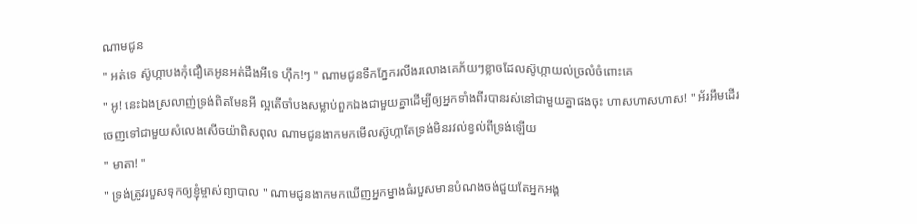ណាមជូន
" អត់ទេ ស៊ូហ្កាបងកុំជឿគេអូនអត់ដឹងអីទេ ហុឹក!ៗ " ណាមជូនទឹកភ្នែករលីងរលោងគេភ័យៗខ្លាចដែលស៊ូហ្កាយល់ច្រលំចំពោះគេ
" អូ! នេះឯងស្រលាញ់ទ្រង់ពិតមែនអី ល្អតើចាំបងសម្លាប់ពួកឯងជាមួយគ្នាដើម្បីឲ្យអ្នកទាំងពីរបានរស់នៅជាមួយគ្នាផងចុះ ហាសហាសហាស! " អ័រអឹមដើរចេញទៅជាមួយសំលេងសើចយ៉ាពិសពុល ណាមជូនងាកមកមើលស៊ូហ្កាតែទ្រង់មិនរវល់ខ្វល់ពីទ្រង់ឡើយ
" មាតា! "
" ទ្រង់ត្រូវរបួសទុកឲ្យខ្ញុំម្ចាស់ព្យាបាល " ណាមជូនងាកមកឃើញអ្នកម្នាងធំរបួសមានបំណងចង់ជួយតែអ្នកអង្គ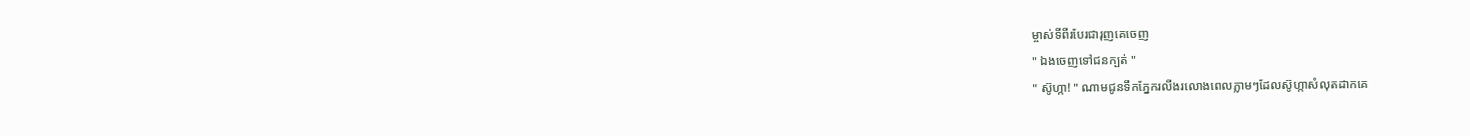ម្ចាស់ទីពីរបែរជារុញគេចេញ
" ឯងចេញទៅជនក្បត់ "
" ស៊ូហ្កា! " ណាមជូនទឹកភ្នែករលីងរលោងពេលភ្លាមៗដែលស៊ូហ្កាសំលុតដាកគេ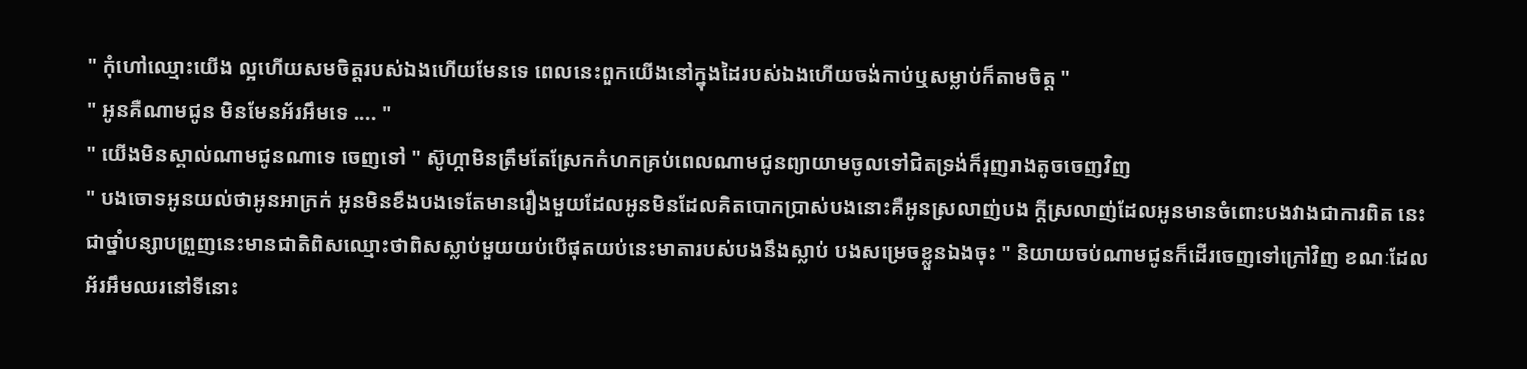" កុំហៅឈ្មោះយើង ល្អហើយសមចិត្តរបស់ឯងហើយមែនទេ ពេលនេះពួកយើងនៅក្នុងដៃរបស់ឯងហើយចង់កាប់ឬសម្លាប់ក៏តាមចិត្ត "
" អូនគឺណាមជូន មិនមែនអ័រអឹមទេ .... "
" យើងមិនស្គាល់ណាមជូនណាទេ ចេញទៅ " ស៊ូហ្កាមិនត្រឹមតែស្រែកកំហកគ្រប់ពេលណាមជូនព្យាយាមចូលទៅជិតទ្រង់ក៏រុញរាងតូចចេញវិញ
" បងចោទអូនយល់ថាអូនអាក្រក់ អូនមិនខឹងបងទេតែមានរឿងមួយដែលអូនមិនដែលគិតបោកប្រាស់បងនោះគឺអូនស្រលាញ់បង ក្ដីស្រលាញ់ដែលអូនមានចំពោះបងវាងជាការពិត នេះជាថ្នាំបន្សាបព្រួញនេះមានជាតិពិសឈ្មោះថាពិសស្លាប់មួយយប់បើផុតយប់នេះមាតារបស់បងនឹងស្លាប់ បងសម្រេចខ្លួនឯងចុះ " និយាយចប់ណាមជូនក៏ដើរចេញទៅក្រៅវិញ ខណៈដែលអ័រអឹមឈរនៅទីនោះ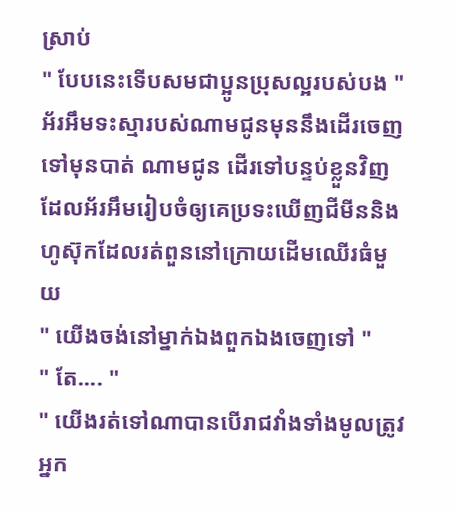ស្រាប់
" បែបនេះទើបសមជាប្អូនប្រុសល្អរបស់បង " អ័រអឹមទះស្មារបស់ណាមជូនមុននឹងដើរចេញទៅមុនបាត់ ណាមជូន ដើរទៅបន្ទប់ខ្លួនវិញដែលអ័រអឹមរៀបចំឲ្យគេប្រទះឃើញជីមីននិងហូស៊ុកដែលរត់ពួននៅក្រោយដើមឈើរធំមួយ
" យើងចង់នៅម្នាក់ឯងពួកឯងចេញទៅ "
" តែ.... "
" យើងរត់ទៅណាបានបើរាជវាំងទាំងមូលត្រូវអ្នក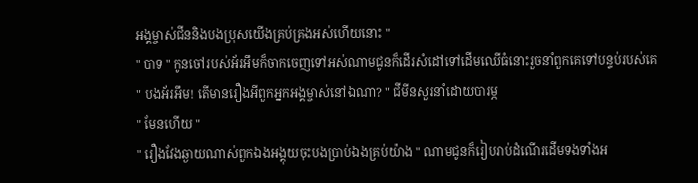អង្គម្ចាស់ជីននិងបងប្រុសយើងគ្រប់គ្រងអស់ហើយនោះ "
" បាទ " កូនចៅរបស់អ័រអឹមក៏ចាកចេញទៅអស់ណាមជូនក៏ដើរសំដៅទៅដើមឈើធំនោះរួចនាំពួកគេទៅបន្ទប់របស់គេ
" បងអ័រអឹម! តើមានរឿងអីពួកអ្នកអង្គម្ចាស់នៅឯណា? " ជីមីនសួរនាំដោយបារម្ភ
" មែនហើយ "
" រឿងវែងឆ្ងាយណាស់ពួកឯងអង្គុយចុះបងប្រាប់ឯងគ្រប់យ៉ាង " ណាមជូនក៏រៀបរាប់ដំណើរដើមទងទាំងអ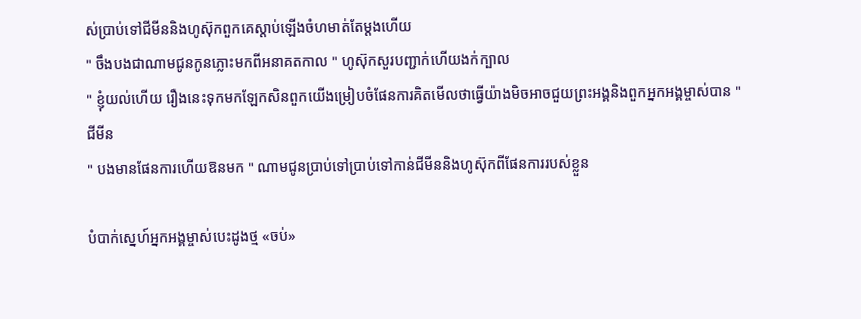ស់ប្រាប់ទៅជីមីននិងហូស៊ុកពួកគេស្ដាប់ឡើងចំហមាត់តែម្ដងហើយ
" ចឹងបងជាណាមជូនកូនភ្លោះមកពីអនាគតកាល " ហូស៊ុកសួរបញ្ជាក់ហើយងក់ក្បាល
" ខ្ញុំយល់ហើយ រឿងនេះទុកមកឡែកសិនពួកយើងម្រៀបចំផែនការគិតមើលថាធ្វើយ៉ាងមិចអាចជួយព្រះអង្គនិងពួកអ្នកអង្គម្ចាស់បាន " ជីមីន
" បងមានផែនការហើយឱនមក " ណាមជូនប្រាប់ទៅប្រាប់ទៅកាន់ជីមីននិងហូស៊ុកពីផែនការរបស់ខ្លួន

បំបាក់ស្នេហ៍អ្នកអង្គម្ចាស់បេះដូងថ្ម «ចប់»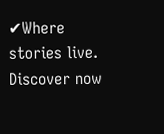✔Where stories live. Discover now